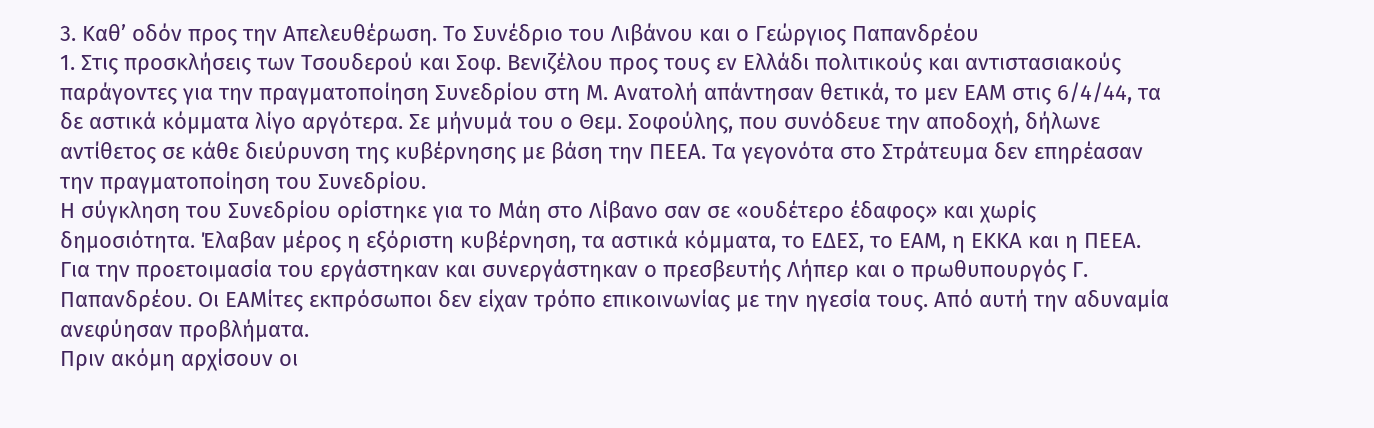3. Καθ’ οδόν προς την Απελευθέρωση. Το Συνέδριο του Λιβάνου και ο Γεώργιος Παπανδρέου
1. Στις προσκλήσεις των Τσουδερού και Σοφ. Βενιζέλου προς τους εν Ελλάδι πολιτικούς και αντιστασιακούς παράγοντες για την πραγματοποίηση Συνεδρίου στη Μ. Ανατολή απάντησαν θετικά, το μεν ΕΑΜ στις 6/4/44, τα δε αστικά κόμματα λίγο αργότερα. Σε μήνυμά του ο Θεμ. Σοφούλης, που συνόδευε την αποδοχή, δήλωνε αντίθετος σε κάθε διεύρυνση της κυβέρνησης με βάση την ΠΕΕΑ. Τα γεγονότα στο Στράτευμα δεν επηρέασαν την πραγματοποίηση του Συνεδρίου.
Η σύγκληση του Συνεδρίου ορίστηκε για το Μάη στο Λίβανο σαν σε «ουδέτερο έδαφος» και χωρίς δημοσιότητα. Έλαβαν μέρος η εξόριστη κυβέρνηση, τα αστικά κόμματα, το ΕΔΕΣ, το ΕΑΜ, η ΕΚΚΑ και η ΠΕΕΑ. Για την προετοιμασία του εργάστηκαν και συνεργάστηκαν ο πρεσβευτής Λήπερ και ο πρωθυπουργός Γ. Παπανδρέου. Οι ΕΑΜίτες εκπρόσωποι δεν είχαν τρόπο επικοινωνίας με την ηγεσία τους. Από αυτή την αδυναμία ανεφύησαν προβλήματα.
Πριν ακόμη αρχίσουν οι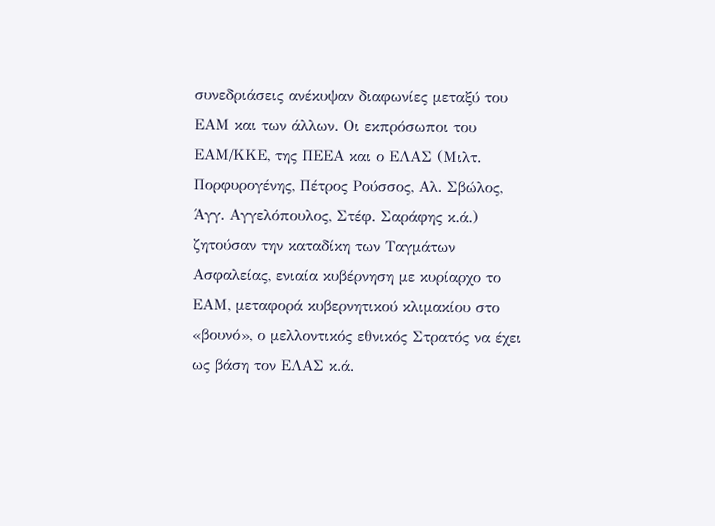συνεδριάσεις ανέκυψαν διαφωνίες μεταξύ του ΕΑΜ και των άλλων. Οι εκπρόσωποι του ΕΑΜ/ΚΚΕ, της ΠΕΕΑ και ο ΕΛΑΣ (Μιλτ. Πορφυρογένης, Πέτρος Ρούσσος, Αλ. Σβώλος, Άγγ. Αγγελόπουλος, Στέφ. Σαράφης κ.ά.) ζητούσαν την καταδίκη των Ταγμάτων Ασφαλείας, ενιαία κυβέρνηση με κυρίαρχο το ΕΑΜ, μεταφορά κυβερνητικού κλιμακίου στο «βουνό», ο μελλοντικός εθνικός Στρατός να έχει ως βάση τον ΕΛΑΣ κ.ά.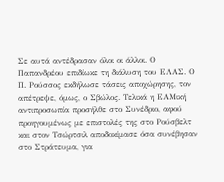Σε αυτά αντέδρασαν όλοι οι άλλοι. Ο Παπανδρέου επιδίωκε τη διάλυση του ΕΛΑΣ. Ο Π. Ρούσσος εκδήλωσε τάσεις αποχώρησης, τον απέτρεψε, όμως, ο Σβώλος. Τελικά η ΕΑΜική αντιπροσωπία προσήλθε στο Συνέδριο, αφού προηγουμένως με επιστολές της στο Ρούσβελτ και στον Τσώρτσιλ αποδοκίμασε όσα συνέβησαν στο Στράτευμα, για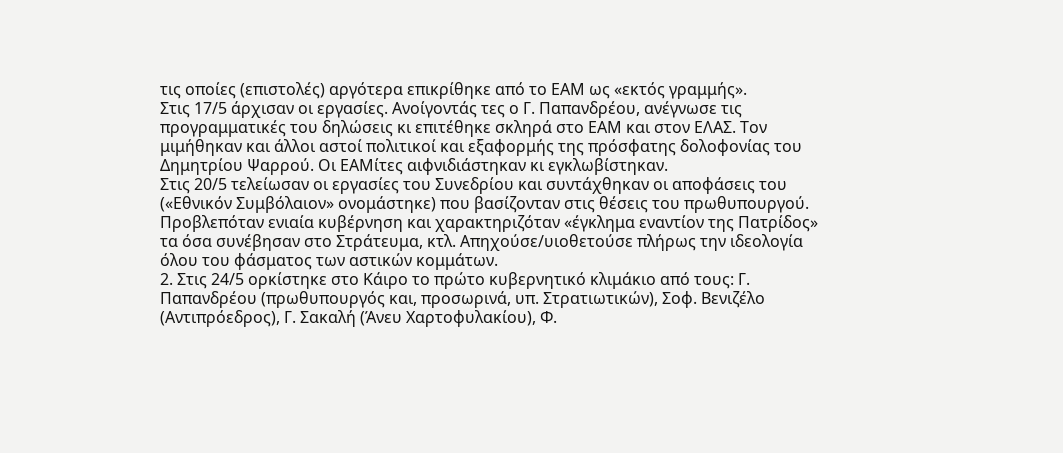τις οποίες (επιστολές) αργότερα επικρίθηκε από το ΕΑΜ ως «εκτός γραμμής».
Στις 17/5 άρχισαν οι εργασίες. Ανοίγοντάς τες ο Γ. Παπανδρέου, ανέγνωσε τις προγραμματικές του δηλώσεις κι επιτέθηκε σκληρά στο ΕΑΜ και στον ΕΛΑΣ. Τον μιμήθηκαν και άλλοι αστοί πολιτικοί και εξαφορμής της πρόσφατης δολοφονίας του Δημητρίου Ψαρρού. Οι ΕΑΜίτες αιφνιδιάστηκαν κι εγκλωβίστηκαν.
Στις 20/5 τελείωσαν οι εργασίες του Συνεδρίου και συντάχθηκαν οι αποφάσεις του («Εθνικόν Συμβόλαιον» ονομάστηκε) που βασίζονταν στις θέσεις του πρωθυπουργού. Προβλεπόταν ενιαία κυβέρνηση και χαρακτηριζόταν «έγκλημα εναντίον της Πατρίδος» τα όσα συνέβησαν στο Στράτευμα, κτλ. Απηχούσε/υιοθετούσε πλήρως την ιδεολογία όλου του φάσματος των αστικών κομμάτων.
2. Στις 24/5 ορκίστηκε στο Κάιρο το πρώτο κυβερνητικό κλιμάκιο από τους: Γ. Παπανδρέου (πρωθυπουργός και, προσωρινά, υπ. Στρατιωτικών), Σοφ. Βενιζέλο (Αντιπρόεδρος), Γ. Σακαλή (Άνευ Χαρτοφυλακίου), Φ.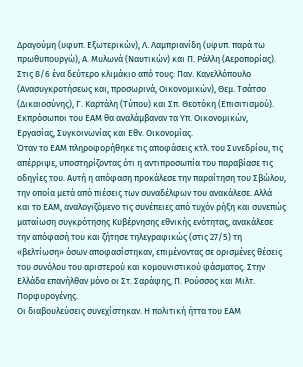Δραγούμη (υφυπ. Εξωτερικών), Λ. Λαμπριανίδη (υφυπ. παρά τω πρωθυπουργώ), Α. Μυλωνά (Ναυτικών) και Π. Ράλλη (Αεροπορίας). Στις 8/6 ένα δεύτερο κλιμάκιο από τους: Παν. Κανελλόπουλο (Ανασυγκροτήσεως και, προσωρινά, Οικονομικών), Θεμ. Τσάτσο (Δικαιοσύνης), Γ. Καρτάλη (Τύπου) και Σπ. Θεοτόκη (Επισιτισμού). Εκπρόσωποι του ΕΑΜ θα αναλάμβαναν τα Υπ. Οικονομικών, Εργασίας, Συγκοινωνίας και Εθν. Οικονομίας.
Όταν το ΕΑΜ πληροφορήθηκε τις αποφάσεις κτλ. του Συνεδρίου, τις απέρριψε, υποστηρίζοντας ότι η αντιπροσωπία του παραβίασε τις οδηγίες του. Αυτή η απόφαση προκάλεσε την παραίτηση του Σβώλου, την οποία μετά από πιέσεις των συναδέλφων του ανακάλεσε. Αλλά και το ΕΑΜ, αναλογιζόμενο τις συνέπειες από τυχόν ρήξη και συνεπώς ματαίωση συγκρότησης Κυβέρνησης εθνικής ενότητας, ανακάλεσε την απόφασή του και ζήτησε τηλεγραφικώς (στις 27/5) τη «βελτίωση» όσων αποφασίστηκαν, επιμένοντας σε ορισμένες θέσεις του συνόλου του αριστερού και κομουνιστικού φάσματος. Στην Ελλάδα επανήλθαν μόνο οι Στ. Σαράφης, Π. Ρούσσος και Μιλτ. Πορφυρογένης.
Οι διαβουλεύσεις συνεχίστηκαν. Η πολιτική ήττα του ΕΑΜ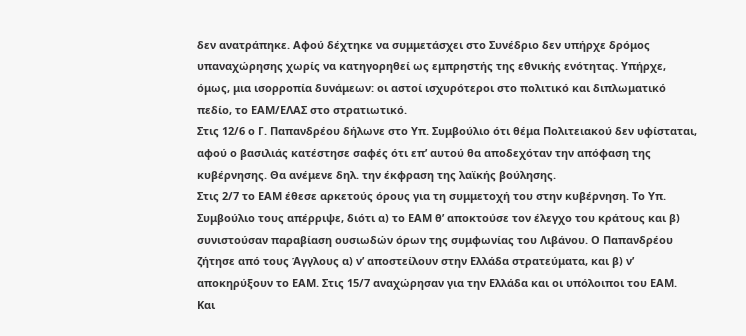δεν ανατράπηκε. Αφού δέχτηκε να συμμετάσχει στο Συνέδριο δεν υπήρχε δρόμος υπαναχώρησης χωρίς να κατηγορηθεί ως εμπρηστής της εθνικής ενότητας. Υπήρχε, όμως, μια ισορροπία δυνάμεων: οι αστοί ισχυρότεροι στο πολιτικό και διπλωματικό πεδίο, το ΕΑΜ/ΕΛΑΣ στο στρατιωτικό.
Στις 12/6 ο Γ. Παπανδρέου δήλωνε στο Υπ. Συμβούλιο ότι θέμα Πολιτειακού δεν υφίσταται, αφού ο βασιλιάς κατέστησε σαφές ότι επ’ αυτού θα αποδεχόταν την απόφαση της κυβέρνησης. Θα ανέμενε δηλ. την έκφραση της λαϊκής βούλησης.
Στις 2/7 το ΕΑΜ έθεσε αρκετούς όρους για τη συμμετοχή του στην κυβέρνηση. Το Υπ. Συμβούλιο τους απέρριψε, διότι α) το ΕΑΜ θ’ αποκτούσε τον έλεγχο του κράτους και β) συνιστούσαν παραβίαση ουσιωδών όρων της συμφωνίας του Λιβάνου. Ο Παπανδρέου ζήτησε από τους Άγγλους α) ν’ αποστείλουν στην Ελλάδα στρατεύματα, και β) ν’ αποκηρύξουν το ΕΑΜ. Στις 15/7 αναχώρησαν για την Ελλάδα και οι υπόλοιποι του ΕΑΜ.
Και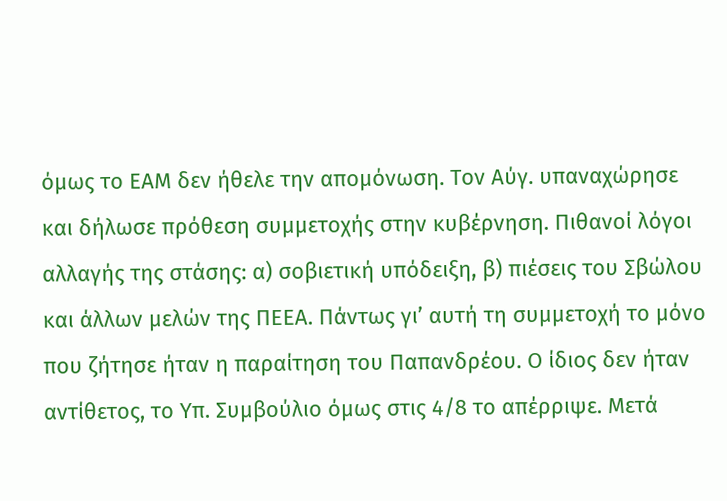όμως το ΕΑΜ δεν ήθελε την απομόνωση. Τον Αύγ. υπαναχώρησε και δήλωσε πρόθεση συμμετοχής στην κυβέρνηση. Πιθανοί λόγοι αλλαγής της στάσης: α) σοβιετική υπόδειξη, β) πιέσεις του Σβώλου και άλλων μελών της ΠΕΕΑ. Πάντως γι’ αυτή τη συμμετοχή το μόνο που ζήτησε ήταν η παραίτηση του Παπανδρέου. Ο ίδιος δεν ήταν αντίθετος, το Υπ. Συμβούλιο όμως στις 4/8 το απέρριψε. Μετά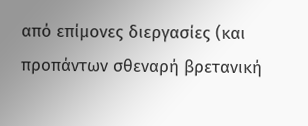από επίμονες διεργασίες (και προπάντων σθεναρή βρετανική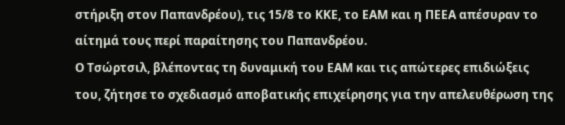στήριξη στον Παπανδρέου), τις 15/8 το ΚΚΕ, το ΕΑΜ και η ΠΕΕΑ απέσυραν το αίτημά τους περί παραίτησης του Παπανδρέου.
Ο Τσώρτσιλ, βλέποντας τη δυναμική του ΕΑΜ και τις απώτερες επιδιώξεις του, ζήτησε το σχεδιασμό αποβατικής επιχείρησης για την απελευθέρωση της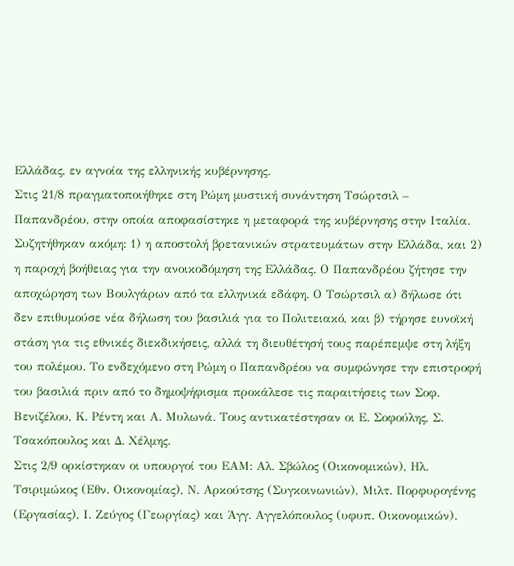Ελλάδας, εν αγνοία της ελληνικής κυβέρνησης.
Στις 21/8 πραγματοποιήθηκε στη Ρώμη μυστική συνάντηση Τσώρτσιλ – Παπανδρέου, στην οποία αποφασίστηκε η μεταφορά της κυβέρνησης στην Ιταλία. Συζητήθηκαν ακόμη: 1) η αποστολή βρετανικών στρατευμάτων στην Ελλάδα, και 2) η παροχή βοήθειας για την ανοικοδόμηση της Ελλάδας. Ο Παπανδρέου ζήτησε την αποχώρηση των Βουλγάρων από τα ελληνικά εδάφη. Ο Τσώρτσιλ α) δήλωσε ότι δεν επιθυμούσε νέα δήλωση του βασιλιά για το Πολιτειακό, και β) τήρησε ευνοϊκή στάση για τις εθνικές διεκδικήσεις, αλλά τη διευθέτησή τους παρέπεμψε στη λήξη του πολέμου. Το ενδεχόμενο στη Ρώμη ο Παπανδρέου να συμφώνησε την επιστροφή του βασιλιά πριν από το δημοψήφισμα προκάλεσε τις παραιτήσεις των Σοφ. Βενιζέλου, Κ. Ρέντη και Α. Μυλωνά. Τους αντικατέστησαν οι Ε. Σοφούλης, Σ. Τσακόπουλος και Δ. Χέλμης.
Στις 2/9 ορκίστηκαν οι υπουργοί του ΕΑΜ: Αλ. Σβώλος (Οικονομικών), Ηλ. Τσιριμώκος (Εθν. Οικονομίας), Ν. Αρκούτσης (Συγκοινωνιών), Μιλτ. Πορφυρογένης (Εργασίας), Ι. Ζεύγος (Γεωργίας) και Άγγ. Αγγελόπουλος (υφυπ. Οικονομικών).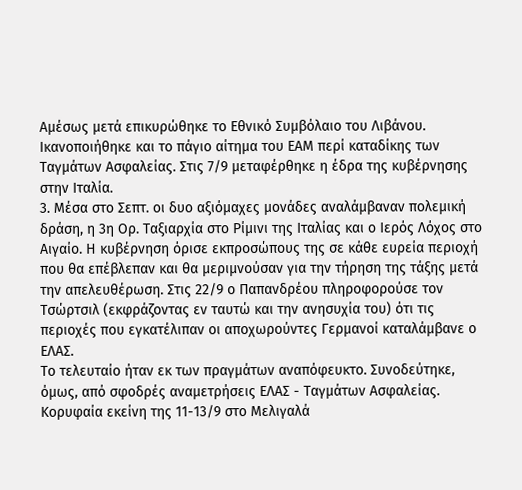Αμέσως μετά επικυρώθηκε το Εθνικό Συμβόλαιο του Λιβάνου. Ικανοποιήθηκε και το πάγιο αίτημα του ΕΑΜ περί καταδίκης των Ταγμάτων Ασφαλείας. Στις 7/9 μεταφέρθηκε η έδρα της κυβέρνησης στην Ιταλία.
3. Μέσα στο Σεπτ. οι δυο αξιόμαχες μονάδες αναλάμβαναν πολεμική δράση, η 3η Ορ. Ταξιαρχία στο Ρίμινι της Ιταλίας και ο Ιερός Λόχος στο Αιγαίο. Η κυβέρνηση όρισε εκπροσώπους της σε κάθε ευρεία περιοχή που θα επέβλεπαν και θα μεριμνούσαν για την τήρηση της τάξης μετά την απελευθέρωση. Στις 22/9 ο Παπανδρέου πληροφορούσε τον Τσώρτσιλ (εκφράζοντας εν ταυτώ και την ανησυχία του) ότι τις περιοχές που εγκατέλιπαν οι αποχωρούντες Γερμανοί καταλάμβανε ο ΕΛΑΣ.
Το τελευταίο ήταν εκ των πραγμάτων αναπόφευκτο. Συνοδεύτηκε, όμως, από σφοδρές αναμετρήσεις ΕΛΑΣ - Ταγμάτων Ασφαλείας. Κορυφαία εκείνη της 11-13/9 στο Μελιγαλά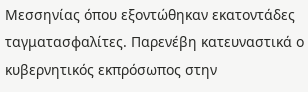Μεσσηνίας όπου εξοντώθηκαν εκατοντάδες ταγματασφαλίτες. Παρενέβη κατευναστικά ο κυβερνητικός εκπρόσωπος στην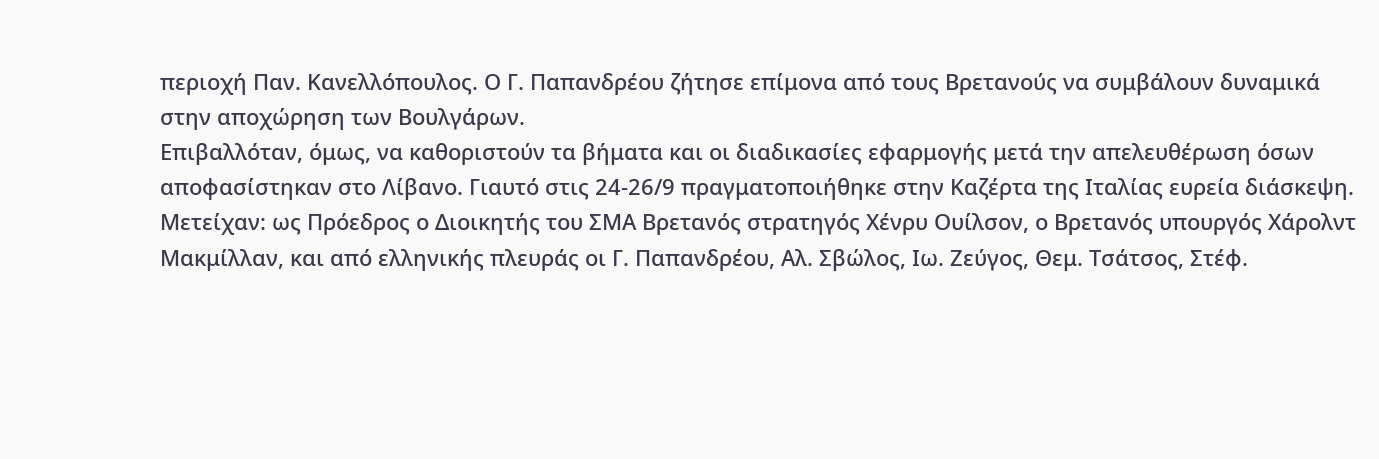περιοχή Παν. Κανελλόπουλος. Ο Γ. Παπανδρέου ζήτησε επίμονα από τους Βρετανούς να συμβάλουν δυναμικά στην αποχώρηση των Βουλγάρων.
Επιβαλλόταν, όμως, να καθοριστούν τα βήματα και οι διαδικασίες εφαρμογής μετά την απελευθέρωση όσων αποφασίστηκαν στο Λίβανο. Γιαυτό στις 24-26/9 πραγματοποιήθηκε στην Καζέρτα της Ιταλίας ευρεία διάσκεψη. Μετείχαν: ως Πρόεδρος ο Διοικητής του ΣΜΑ Βρετανός στρατηγός Χένρυ Ουίλσον, ο Βρετανός υπουργός Χάρολντ Μακμίλλαν, και από ελληνικής πλευράς οι Γ. Παπανδρέου, Αλ. Σβώλος, Ιω. Ζεύγος, Θεμ. Τσάτσος, Στέφ.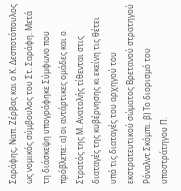Σαράφης, Ναπ. Ζέρβας και ο Κ. Δεσποτόπουλος ως νομικός σύμβουλος του Στ. Σαράφη. Μετά τη διάσκεψη υπογράφηκε Σύμφωνο που πρόβλεπε: α) οι αντάρτικες ομάδες και ο Στρατός της Μ. Ανατολής τίθενται στις διαταγές της κυβέρνησης κι εκείνη τις θέτει υπό τις διαταγές του αρχηγού του εκστρατευτικού σώματος Βρετανού στρατηγού Ρόναλντ Σκόμπι. β) Το διορισμό του υποστράτηγου Π.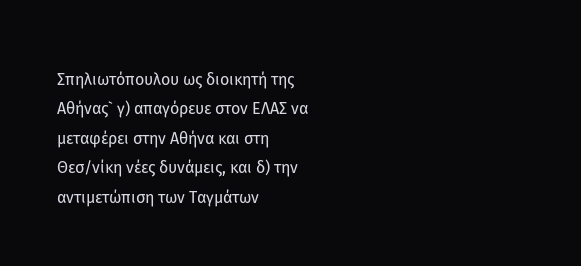Σπηλιωτόπουλου ως διοικητή της Αθήνας` γ) απαγόρευε στον ΕΛΑΣ να μεταφέρει στην Αθήνα και στη Θεσ/νίκη νέες δυνάμεις, και δ) την αντιμετώπιση των Ταγμάτων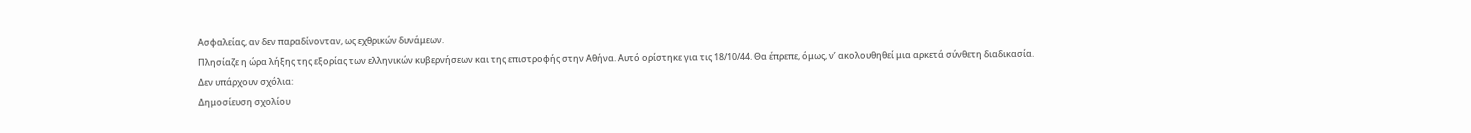Ασφαλείας, αν δεν παραδίνονταν, ως εχθρικών δυνάμεων.
Πλησίαζε η ώρα λήξης της εξορίας των ελληνικών κυβερνήσεων και της επιστροφής στην Αθήνα. Αυτό ορίστηκε για τις 18/10/44. Θα έπρεπε, όμως, ν’ ακολουθηθεί μια αρκετά σύνθετη διαδικασία.
Δεν υπάρχουν σχόλια:
Δημοσίευση σχολίου